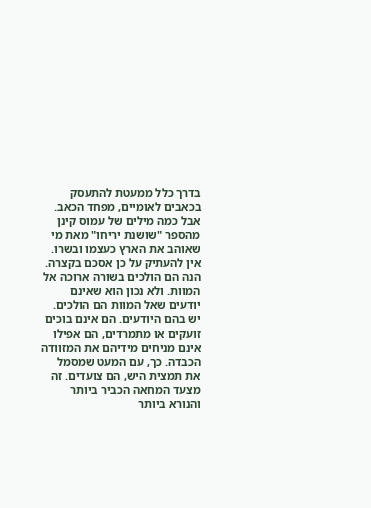בדרך כלל ממעטת להתעסק בכאבים לאומיים, מפחד הכאב. אבל כמה מילים של עמוס קינן מהספר "שושנת יריחו" מאת מי שאוהב את הארץ כעצמו ובשרו.
אין להעתיק על כן אסכם בקצרה.
הנה הם הולכים בשורה ארוכה אל המוות. ולא נכון הוא שאינם יודעים שאל המוות הם הולכים. יש בהם היודעים. הם אינם בוכים זועקים או מתמרדים, הם אפילו אינם מניחים מידיהם את המזוודה הכבדה. כך, עם המעט שמסמל את תמצית היש, הם צועדים. זה מצעד המחאה הכביר ביותר והנורא ביותר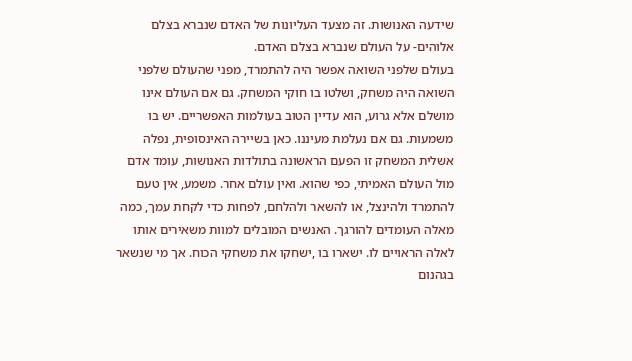שידעה האנושות. זה מצעד העליונות של האדם שנברא בצלם אלוהים- על העולם שנברא בצלם האדם.
בעולם שלפני השואה אפשר היה להתמרד, מפני שהעולם שלפני השואה היה משחק, ושלטו בו חוקי המשחק. גם אם העולם אינו מושלם אלא גרוע, הוא עדיין הטוב בעולמות האפשריים. יש בו משמעות. גם אם נעלמת מעיננו. כאן בשיירה האינסופית, נפלה אשלית המשחק זו הפעם הראשונה בתולדות האנושות, עומד אדם מול העולם האמיתי, כפי שהוא. ואין עולם אחר. משמע, אין טעם להתמרד ולהינצל, או להשאר ולהלחם, לפחות כדי לקחת עמך, כמה מאלה העומדים להורגך. האנשים המובלים למוות משאירים אותו לאלה הראויים לו. ישארו בו ,ישחקו את משחקי הכוח. אך מי שנשאר בגהנום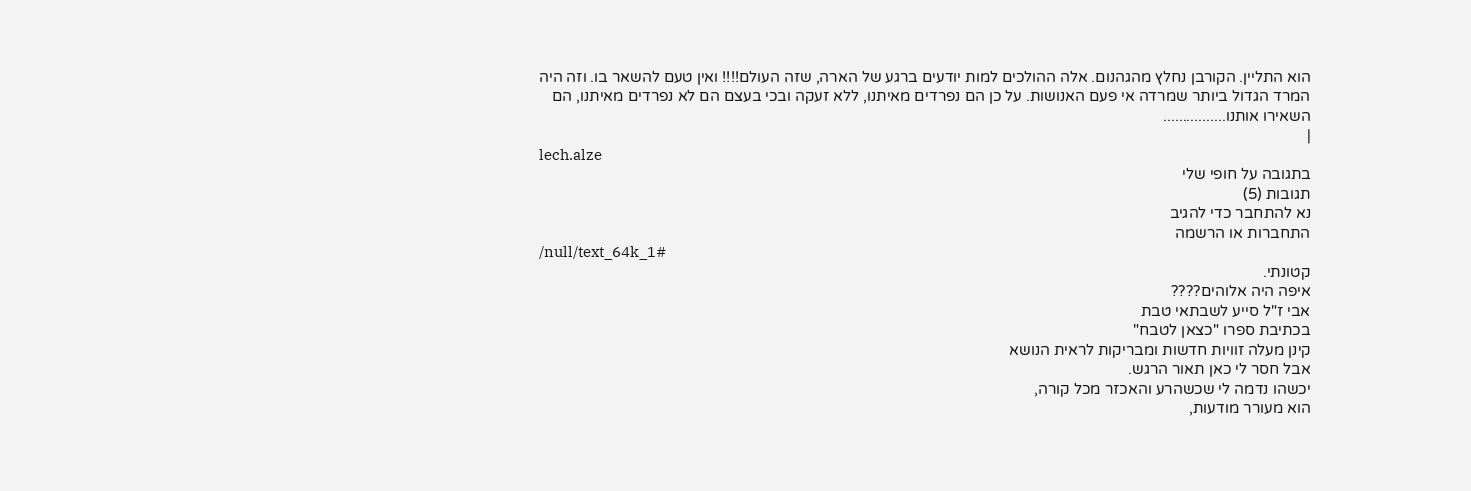הוא התליין. הקורבן נחלץ מהגהנום. אלה ההולכים למות יודעים ברגע של הארה, שזה העולם!!!! ואין טעם להשאר בו. וזה היה המרד הגדול ביותר שמרדה אי פעם האנושות. על כן הם נפרדים מאיתנו, ללא זעקה ובכי בעצם הם לא נפרדים מאיתנו, הם השאירו אותנו................
|
lech.alze
בתגובה על חופי שלי
תגובות (5)
נא להתחבר כדי להגיב
התחברות או הרשמה
/null/text_64k_1#
קטונתי.
איפה היה אלוהים????
אבי ז"ל סייע לשבתאי טבת
בכתיבת ספרו "כצאן לטבח"
קינן מעלה זוויות חדשות ומבריקות לראית הנושא
אבל חסר לי כאן תאור הרגש.
יכשהו נדמה לי שכשהרע והאכזר מכל קורה,
הוא מעורר מודעות,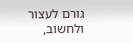גורם לעצור ולחשוב,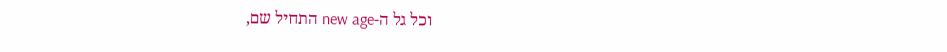וכל גל ה-new age התחיל שם,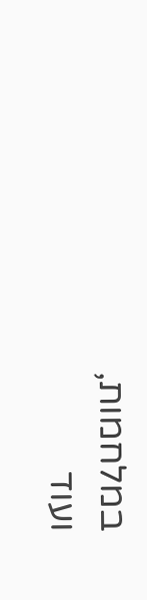במלחמות,
ועוד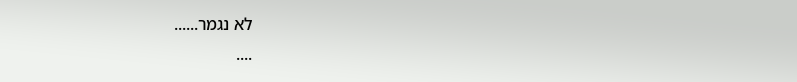לא נגמר......
....